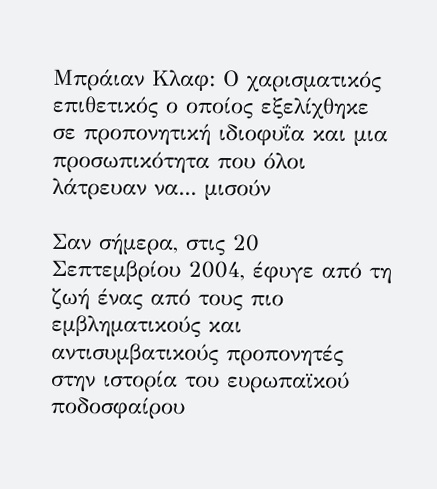Μπράιαν Κλαφ: Ο χαρισματικός επιθετικός ο οποίος εξελίχθηκε σε προπονητική ιδιοφυΐα και μια προσωπικότητα που όλοι λάτρευαν να... μισούν

Σαν σήμερα, στις 20 Σεπτεμβρίου 2004, έφυγε από τη ζωή ένας από τους πιο εμβληματικούς και αντισυμβατικούς προπονητές στην ιστορία του ευρωπαϊκού ποδοσφαίρου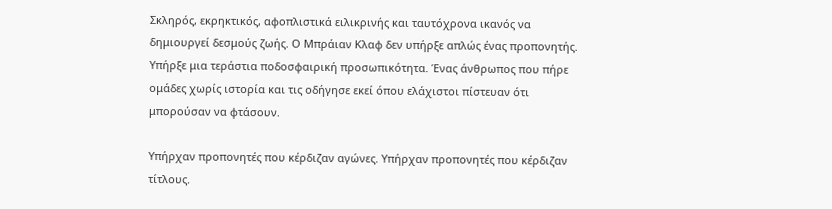Σκληρός, εκρηκτικός, αφοπλιστικά ειλικρινής και ταυτόχρονα ικανός να δημιουργεί δεσμούς ζωής. Ο Μπράιαν Κλαφ δεν υπήρξε απλώς ένας προπονητής. Υπήρξε μια τεράστια ποδοσφαιρική προσωπικότητα. Ένας άνθρωπος που πήρε ομάδες χωρίς ιστορία και τις οδήγησε εκεί όπου ελάχιστοι πίστευαν ότι μπορούσαν να φτάσουν.

Υπήρχαν προπονητές που κέρδιζαν αγώνες. Υπήρχαν προπονητές που κέρδιζαν τίτλους.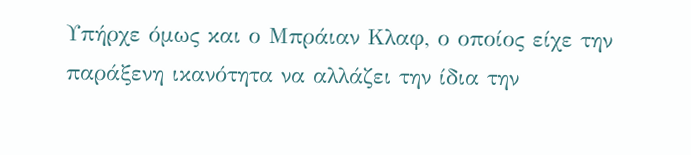Υπήρχε όμως και ο Μπράιαν Κλαφ, ο οποίος είχε την παράξενη ικανότητα να αλλάζει την ίδια την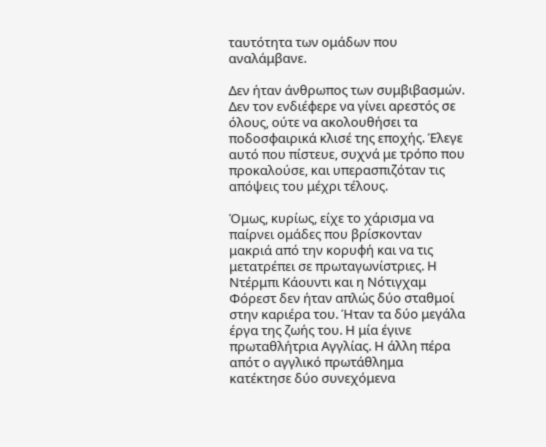ταυτότητα των ομάδων που αναλάμβανε.

Δεν ήταν άνθρωπος των συμβιβασμών. Δεν τον ενδιέφερε να γίνει αρεστός σε όλους, ούτε να ακολουθήσει τα ποδοσφαιρικά κλισέ της εποχής. Έλεγε αυτό που πίστευε, συχνά με τρόπο που προκαλούσε, και υπερασπιζόταν τις απόψεις του μέχρι τέλους.

Όμως, κυρίως, είχε το χάρισμα να παίρνει ομάδες που βρίσκονταν μακριά από την κορυφή και να τις μετατρέπει σε πρωταγωνίστριες. Η Ντέρμπι Κάουντι και η Νότιγχαμ Φόρεστ δεν ήταν απλώς δύο σταθμοί στην καριέρα του. Ήταν τα δύο μεγάλα έργα της ζωής του. Η μία έγινε πρωταθλήτρια Αγγλίας. Η άλλη πέρα απότ ο αγγλικό πρωτάθλημα κατέκτησε δύο συνεχόμενα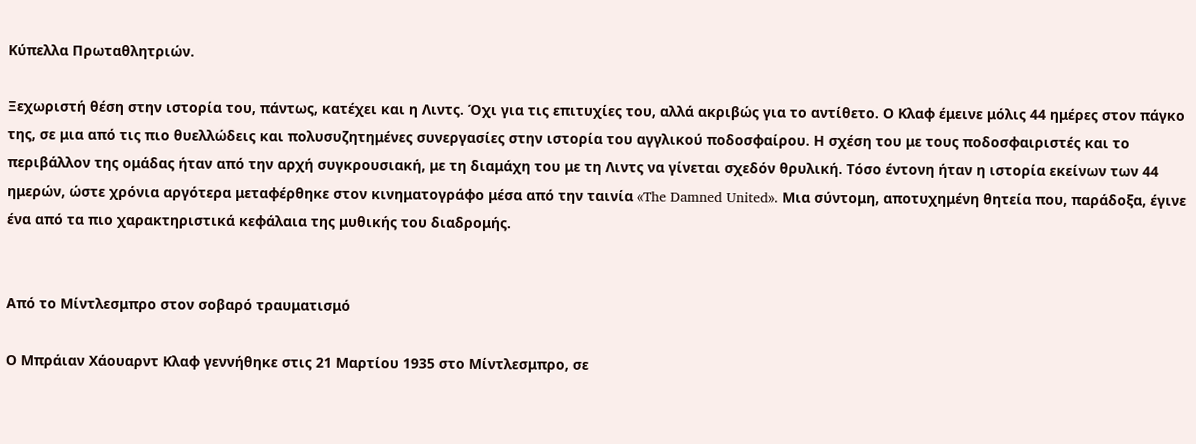Κύπελλα Πρωταθλητριών.

Ξεχωριστή θέση στην ιστορία του, πάντως, κατέχει και η Λιντς. Όχι για τις επιτυχίες του, αλλά ακριβώς για το αντίθετο. Ο Κλαφ έμεινε μόλις 44 ημέρες στον πάγκο της, σε μια από τις πιο θυελλώδεις και πολυσυζητημένες συνεργασίες στην ιστορία του αγγλικού ποδοσφαίρου. Η σχέση του με τους ποδοσφαιριστές και το περιβάλλον της ομάδας ήταν από την αρχή συγκρουσιακή, με τη διαμάχη του με τη Λιντς να γίνεται σχεδόν θρυλική. Τόσο έντονη ήταν η ιστορία εκείνων των 44 ημερών, ώστε χρόνια αργότερα μεταφέρθηκε στον κινηματογράφο μέσα από την ταινία «The Damned United». Μια σύντομη, αποτυχημένη θητεία που, παράδοξα, έγινε ένα από τα πιο χαρακτηριστικά κεφάλαια της μυθικής του διαδρομής.


Από το Μίντλεσμπρο στον σοβαρό τραυματισμό

Ο Μπράιαν Χάουαρντ Κλαφ γεννήθηκε στις 21 Μαρτίου 1935 στο Μίντλεσμπρο, σε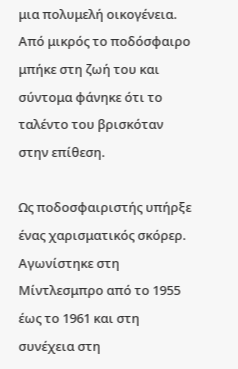μια πολυμελή οικογένεια. Από μικρός το ποδόσφαιρο μπήκε στη ζωή του και σύντομα φάνηκε ότι το ταλέντο του βρισκόταν στην επίθεση.

Ως ποδοσφαιριστής υπήρξε ένας χαρισματικός σκόρερ. Αγωνίστηκε στη Μίντλεσμπρο από το 1955 έως το 1961 και στη συνέχεια στη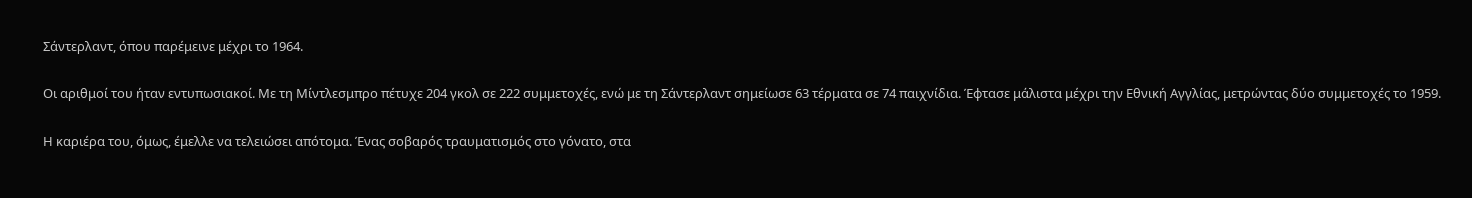Σάντερλαντ, όπου παρέμεινε μέχρι το 1964.

Οι αριθμοί του ήταν εντυπωσιακοί. Με τη Μίντλεσμπρο πέτυχε 204 γκολ σε 222 συμμετοχές, ενώ με τη Σάντερλαντ σημείωσε 63 τέρματα σε 74 παιχνίδια. Έφτασε μάλιστα μέχρι την Εθνική Αγγλίας, μετρώντας δύο συμμετοχές το 1959.

Η καριέρα του, όμως, έμελλε να τελειώσει απότομα. Ένας σοβαρός τραυματισμός στο γόνατο, στα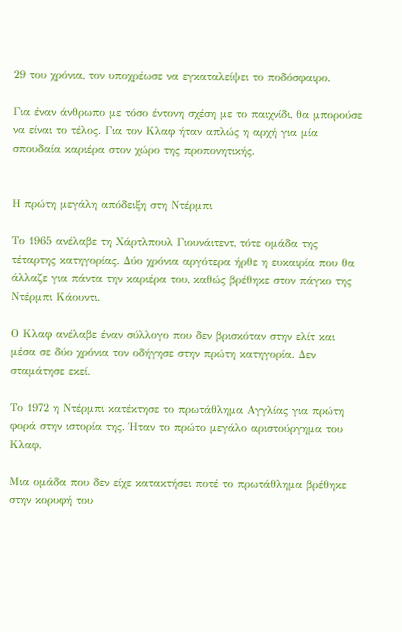29 του χρόνια, τον υποχρέωσε να εγκαταλείψει το ποδόσφαιρο.

Για έναν άνθρωπο με τόσο έντονη σχέση με το παιχνίδι, θα μπορούσε να είναι το τέλος. Για τον Κλαφ ήταν απλώς η αρχή για μία σπουδαία καριέρα στον χώρο της προπονητικής.


Η πρώτη μεγάλη απόδειξη στη Ντέρμπι

Το 1965 ανέλαβε τη Χάρτλπουλ Γιουνάιτεντ, τότε ομάδα της τέταρτης κατηγορίας. Δύο χρόνια αργότερα ήρθε η ευκαιρία που θα άλλαζε για πάντα την καριέρα του, καθώς βρέθηκε στον πάγκο της Ντέρμπι Κάουντι.

Ο Κλαφ ανέλαβε έναν σύλλογο που δεν βρισκόταν στην ελίτ και μέσα σε δύο χρόνια τον οδήγησε στην πρώτη κατηγορία. Δεν σταμάτησε εκεί.

Το 1972 η Ντέρμπι κατέκτησε το πρωτάθλημα Αγγλίας για πρώτη φορά στην ιστορία της. Ήταν το πρώτο μεγάλο αριστούργημα του Κλαφ.

Μια ομάδα που δεν είχε κατακτήσει ποτέ το πρωτάθλημα βρέθηκε στην κορυφή του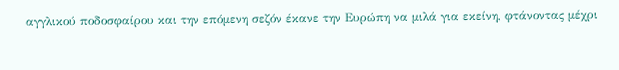αγγλικού ποδοσφαίρου και την επόμενη σεζόν έκανε την Ευρώπη να μιλά για εκείνη, φτάνοντας μέχρι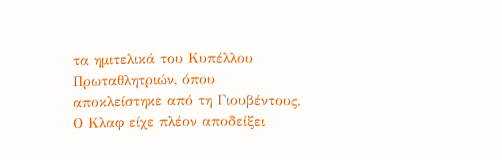τα ημιτελικά του Κυπέλλου Πρωταθλητριών, όπου αποκλείστηκε από τη Γιουβέντους. Ο Κλαφ είχε πλέον αποδείξει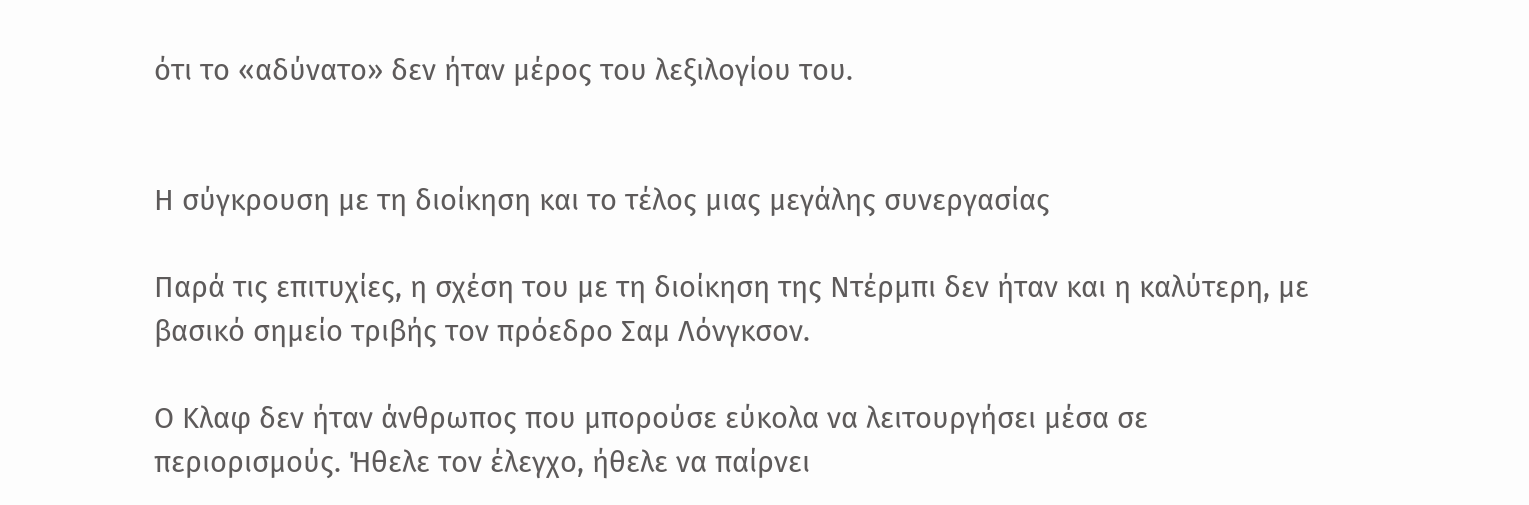ότι το «αδύνατο» δεν ήταν μέρος του λεξιλογίου του.


Η σύγκρουση με τη διοίκηση και το τέλος μιας μεγάλης συνεργασίας

Παρά τις επιτυχίες, η σχέση του με τη διοίκηση της Ντέρμπι δεν ήταν και η καλύτερη, με βασικό σημείο τριβής τον πρόεδρο Σαμ Λόνγκσον.

Ο Κλαφ δεν ήταν άνθρωπος που μπορούσε εύκολα να λειτουργήσει μέσα σε περιορισμούς. Ήθελε τον έλεγχο, ήθελε να παίρνει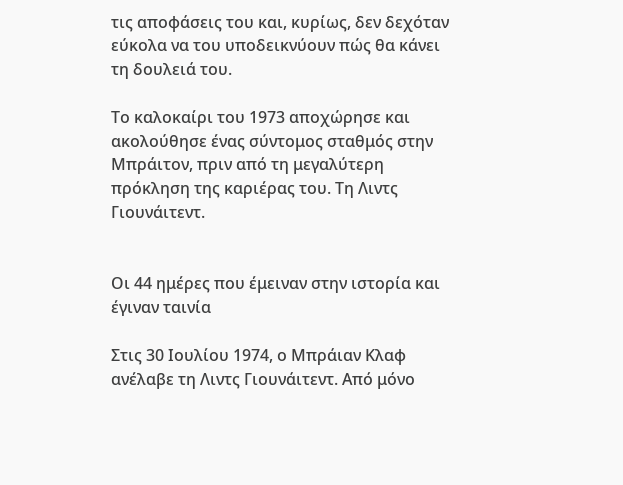τις αποφάσεις του και, κυρίως, δεν δεχόταν εύκολα να του υποδεικνύουν πώς θα κάνει τη δουλειά του.

Το καλοκαίρι του 1973 αποχώρησε και ακολούθησε ένας σύντομος σταθμός στην Μπράιτον, πριν από τη μεγαλύτερη πρόκληση της καριέρας του. Τη Λιντς Γιουνάιτεντ.


Οι 44 ημέρες που έμειναν στην ιστορία και έγιναν ταινία

Στις 30 Ιουλίου 1974, ο Μπράιαν Κλαφ ανέλαβε τη Λιντς Γιουνάιτεντ. Από μόνο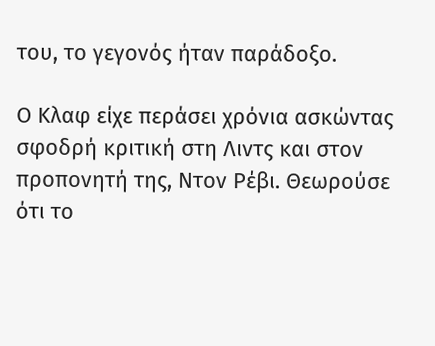του, το γεγονός ήταν παράδοξο.

Ο Κλαφ είχε περάσει χρόνια ασκώντας σφοδρή κριτική στη Λιντς και στον προπονητή της, Ντον Ρέβι. Θεωρούσε ότι το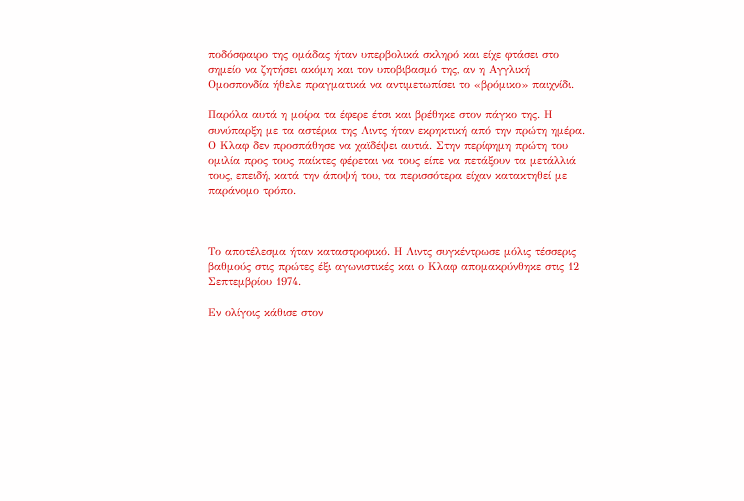ποδόσφαιρο της ομάδας ήταν υπερβολικά σκληρό και είχε φτάσει στο σημείο να ζητήσει ακόμη και τον υποβιβασμό της, αν η Αγγλική Ομοσπονδία ήθελε πραγματικά να αντιμετωπίσει το «βρόμικο» παιχνίδι.

Παρόλα αυτά η μοίρα τα έφερε έτσι και βρέθηκε στον πάγκο της. Η συνύπαρξη με τα αστέρια της Λιντς ήταν εκρηκτική από την πρώτη ημέρα. Ο Κλαφ δεν προσπάθησε να χαϊδέψει αυτιά. Στην περίφημη πρώτη του ομιλία προς τους παίκτες φέρεται να τους είπε να πετάξουν τα μετάλλιά τους, επειδή, κατά την άποψή του, τα περισσότερα είχαν κατακτηθεί με παράνομο τρόπο.



Το αποτέλεσμα ήταν καταστροφικό. Η Λιντς συγκέντρωσε μόλις τέσσερις βαθμούς στις πρώτες έξι αγωνιστικές και ο Κλαφ απομακρύνθηκε στις 12 Σεπτεμβρίου 1974.

Εν ολίγοις κάθισε στον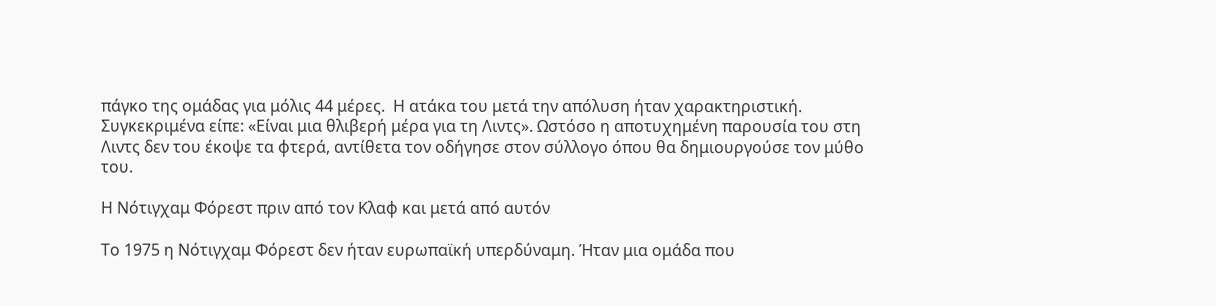πάγκο της ομάδας για μόλις 44 μέρες.  Η ατάκα του μετά την απόλυση ήταν χαρακτηριστική. Συγκεκριμένα είπε: «Είναι μια θλιβερή μέρα για τη Λιντς». Ωστόσο η αποτυχημένη παρουσία του στη Λιντς δεν του έκοψε τα φτερά, αντίθετα τον οδήγησε στον σύλλογο όπου θα δημιουργούσε τον μύθο του.

Η Νότιγχαμ Φόρεστ πριν από τον Κλαφ και μετά από αυτόν

Το 1975 η Νότιγχαμ Φόρεστ δεν ήταν ευρωπαϊκή υπερδύναμη. Ήταν μια ομάδα που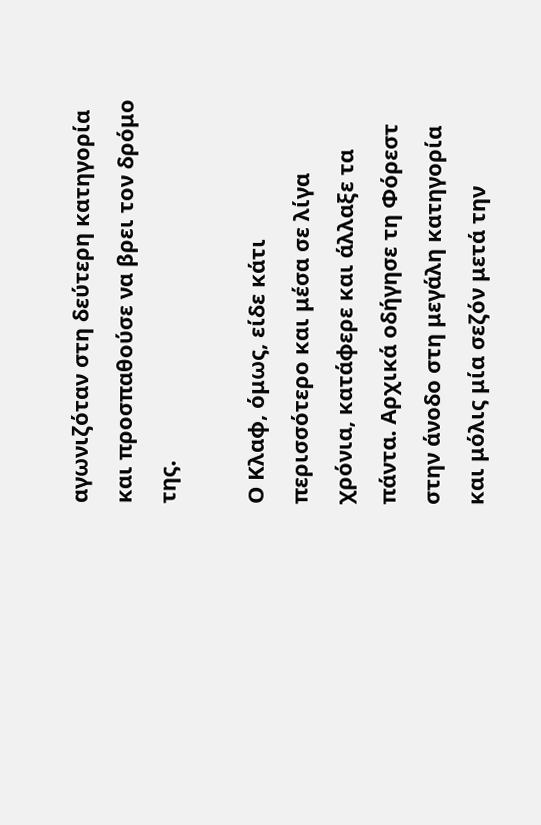αγωνιζόταν στη δεύτερη κατηγορία και προσπαθούσε να βρει τον δρόμο της.

Ο Κλαφ, όμως, είδε κάτι περισσότερο και μέσα σε λίγα χρόνια, κατάφερε και άλλαξε τα πάντα. Αρχικά οδήγησε τη Φόρεστ στην άνοδο στη μεγάλη κατηγορία και μόλις μία σεζόν μετά την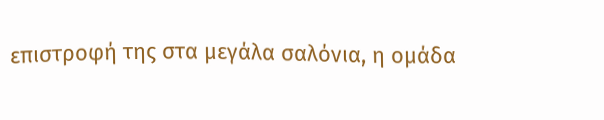επιστροφή της στα μεγάλα σαλόνια, η ομάδα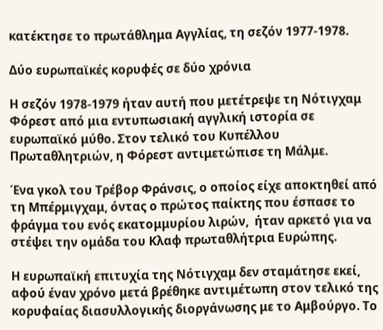κατέκτησε το πρωτάθλημα Αγγλίας, τη σεζόν 1977-1978.

Δύο ευρωπαϊκές κορυφές σε δύο χρόνια

Η σεζόν 1978-1979 ήταν αυτή που μετέτρεψε τη Νότιγχαμ Φόρεστ από μια εντυπωσιακή αγγλική ιστορία σε ευρωπαϊκό μύθο. Στον τελικό του Κυπέλλου Πρωταθλητριών, η Φόρεστ αντιμετώπισε τη Μάλμε.

Ένα γκολ του Τρέβορ Φράνσις, ο οποίος είχε αποκτηθεί από τη Μπέρμιγχαμ, όντας ο πρώτος παίκτης που έσπασε το φράγμα του ενός εκατομμυρίου λιρών,  ήταν αρκετό για να στέψει την ομάδα του Κλαφ πρωταθλήτρια Ευρώπης.

Η ευρωπαϊκή επιτυχία της Νότιγχαμ δεν σταμάτησε εκεί, αφού έναν χρόνο μετά βρέθηκε αντιμέτωπη στον τελικό της κορυφαίας διασυλλογικής διοργάνωσης με το Αμβούργο. Το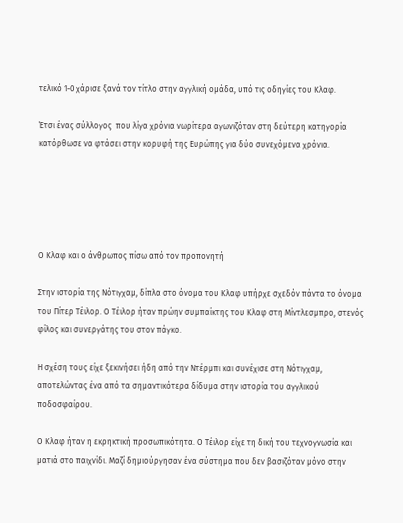τελικό 1-0 χάρισε ξανά τον τίτλο στην αγγλική ομάδα, υπό τις οδηγίες του Κλαφ.

Έτσι ένας σύλλογος  που λίγα χρόνια νωρίτερα αγωνιζόταν στη δεύτερη κατηγορία κατόρθωσε να φτάσει στην κορυφή της Ευρώπης για δύο συνεχόμενα χρόνια.





Ο Κλαφ και ο άνθρωπος πίσω από τον προπονητή

Στην ιστορία της Νότιγχαμ, δίπλα στο όνομα του Κλαφ υπήρχε σχεδόν πάντα το όνομα του Πίτερ Τέιλορ. Ο Τέιλορ ήταν πρώην συμπαίκτης του Κλαφ στη Μίντλεσμπρο, στενός φίλος και συνεργάτης του στον πάγκο.

Η σχέση τους είχε ξεκινήσει ήδη από την Ντέρμπι και συνέχισε στη Νότιγχαμ, αποτελώντας ένα από τα σημαντικότερα δίδυμα στην ιστορία του αγγλικού ποδοσφαίρου.

Ο Κλαφ ήταν η εκρηκτική προσωπικότητα. Ο Τέιλορ είχε τη δική του τεχνογνωσία και ματιά στο παιχνίδι. Μαζί δημιούργησαν ένα σύστημα που δεν βασιζόταν μόνο στην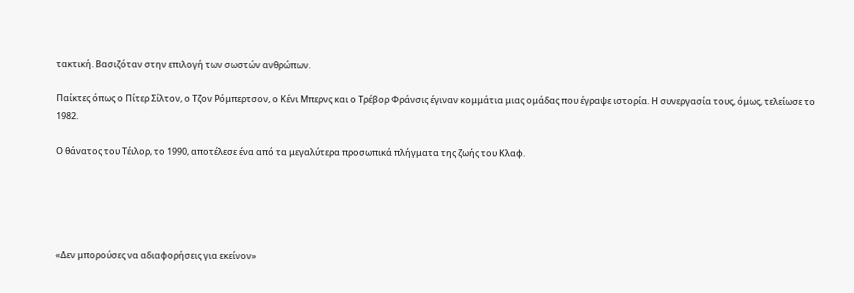τακτική. Βασιζόταν στην επιλογή των σωστών ανθρώπων.

Παίκτες όπως ο Πίτερ Σίλτον, ο Τζον Ρόμπερτσον, ο Κένι Μπερνς και ο Τρέβορ Φράνσις έγιναν κομμάτια μιας ομάδας που έγραψε ιστορία. Η συνεργασία τους, όμως, τελείωσε το 1982.

Ο θάνατος του Τέιλορ, το 1990, αποτέλεσε ένα από τα μεγαλύτερα προσωπικά πλήγματα της ζωής του Κλαφ.





«Δεν μπορούσες να αδιαφορήσεις για εκείνον»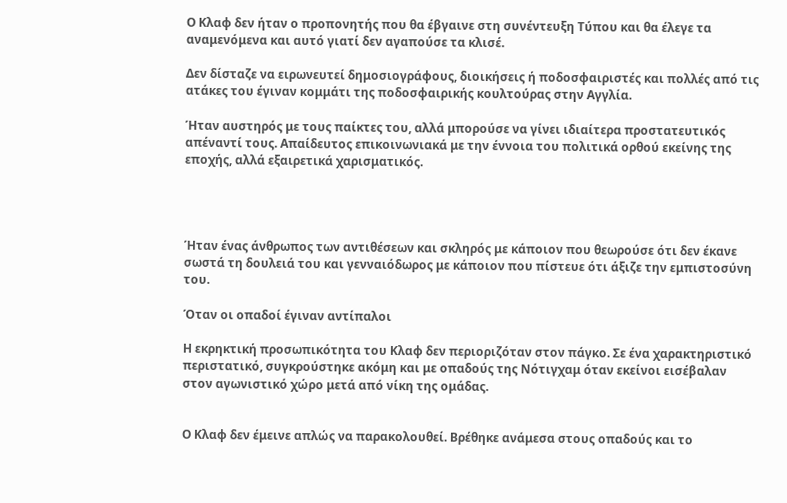Ο Κλαφ δεν ήταν ο προπονητής που θα έβγαινε στη συνέντευξη Τύπου και θα έλεγε τα αναμενόμενα και αυτό γιατί δεν αγαπούσε τα κλισέ.

Δεν δίσταζε να ειρωνευτεί δημοσιογράφους, διοικήσεις ή ποδοσφαιριστές και πολλές από τις ατάκες του έγιναν κομμάτι της ποδοσφαιρικής κουλτούρας στην Αγγλία.

Ήταν αυστηρός με τους παίκτες του, αλλά μπορούσε να γίνει ιδιαίτερα προστατευτικός απέναντί τους. Απαίδευτος επικοινωνιακά με την έννοια του πολιτικά ορθού εκείνης της εποχής, αλλά εξαιρετικά χαρισματικός.




Ήταν ένας άνθρωπος των αντιθέσεων και σκληρός με κάποιον που θεωρούσε ότι δεν έκανε σωστά τη δουλειά του και γενναιόδωρος με κάποιον που πίστευε ότι άξιζε την εμπιστοσύνη του.

Όταν οι οπαδοί έγιναν αντίπαλοι

Η εκρηκτική προσωπικότητα του Κλαφ δεν περιοριζόταν στον πάγκο. Σε ένα χαρακτηριστικό περιστατικό, συγκρούστηκε ακόμη και με οπαδούς της Νότιγχαμ όταν εκείνοι εισέβαλαν στον αγωνιστικό χώρο μετά από νίκη της ομάδας.


Ο Κλαφ δεν έμεινε απλώς να παρακολουθεί. Βρέθηκε ανάμεσα στους οπαδούς και το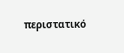περιστατικό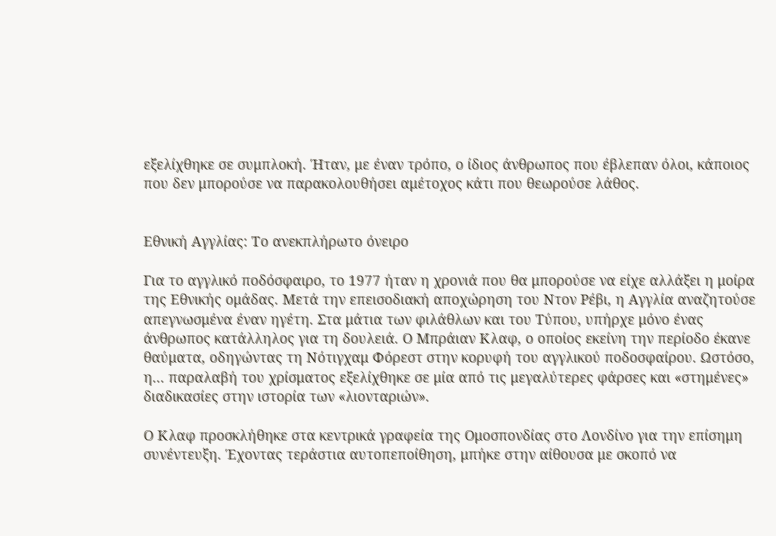εξελίχθηκε σε συμπλοκή. Ήταν, με έναν τρόπο, ο ίδιος άνθρωπος που έβλεπαν όλοι, κάποιος που δεν μπορούσε να παρακολουθήσει αμέτοχος κάτι που θεωρούσε λάθος.


Εθνική Αγγλίας: Το ανεκπλήρωτο όνειρο

Για το αγγλικό ποδόσφαιρο, το 1977 ήταν η χρονιά που θα μπορούσε να είχε αλλάξει η μοίρα της Εθνικής ομάδας. Μετά την επεισοδιακή αποχώρηση του Ντον Ρέβι, η Αγγλία αναζητούσε απεγνωσμένα έναν ηγέτη. Στα μάτια των φιλάθλων και του Τύπου, υπήρχε μόνο ένας άνθρωπος κατάλληλος για τη δουλειά. Ο Μπράιαν Κλαφ, ο οποίος εκείνη την περίοδο έκανε θαύματα, οδηγώντας τη Νότιγχαμ Φόρεστ στην κορυφή του αγγλικού ποδοσφαίρου. Ωστόσο, η... παραλαβή του χρίσματος εξελίχθηκε σε μία από τις μεγαλύτερες φάρσες και «στημένες» διαδικασίες στην ιστορία των «λιονταριών».

Ο Κλαφ προσκλήθηκε στα κεντρικά γραφεία της Ομοσπονδίας στο Λονδίνο για την επίσημη συνέντευξη. Έχοντας τεράστια αυτοπεποίθηση, μπήκε στην αίθουσα με σκοπό να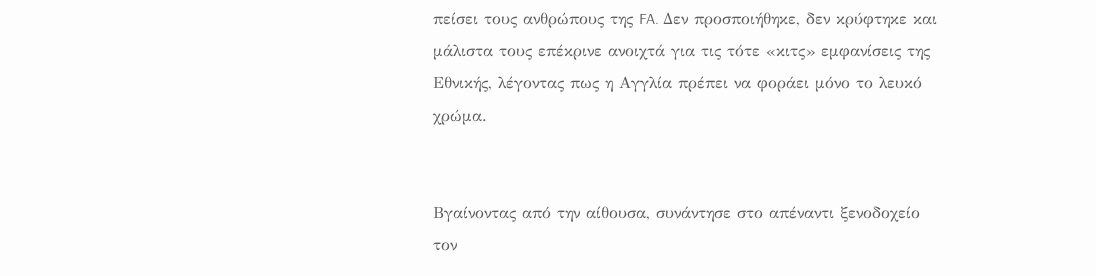πείσει τους ανθρώπους της FA. Δεν προσποιήθηκε, δεν κρύφτηκε και μάλιστα τους επέκρινε ανοιχτά για τις τότε «κιτς» εμφανίσεις της Εθνικής, λέγοντας πως η Αγγλία πρέπει να φοράει μόνο το λευκό χρώμα.


Βγαίνοντας από την αίθουσα, συνάντησε στο απέναντι ξενοδοχείο τον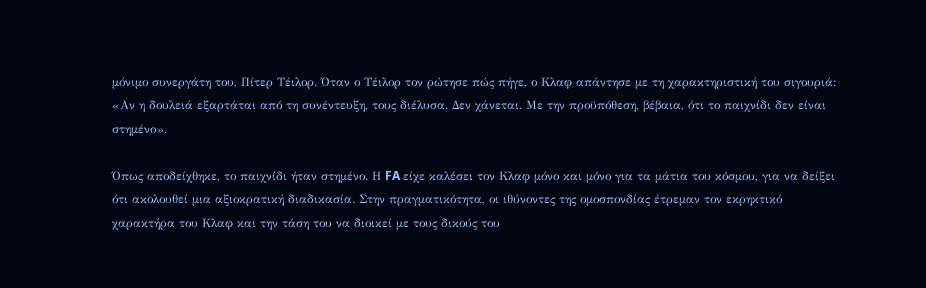μόνιμο συνεργάτη του, Πίτερ Τέιλορ. Όταν ο Τέιλορ τον ρώτησε πώς πήγε, ο Κλαφ απάντησε με τη χαρακτηριστική του σιγουριά: «Αν η δουλειά εξαρτάται από τη συνέντευξη, τους διέλυσα. Δεν χάνεται. Με την προϋπόθεση, βέβαια, ότι το παιχνίδι δεν είναι στημένο».

Όπως αποδείχθηκε, το παιχνίδι ήταν στημένο. Η FA είχε καλέσει τον Κλαφ μόνο και μόνο για τα μάτια του κόσμου, για να δείξει ότι ακολουθεί μια αξιοκρατική διαδικασία. Στην πραγματικότητα, οι ιθύνοντες της ομοσπονδίας έτρεμαν τον εκρηκτικό χαρακτήρα του Κλαφ και την τάση του να διοικεί με τους δικούς του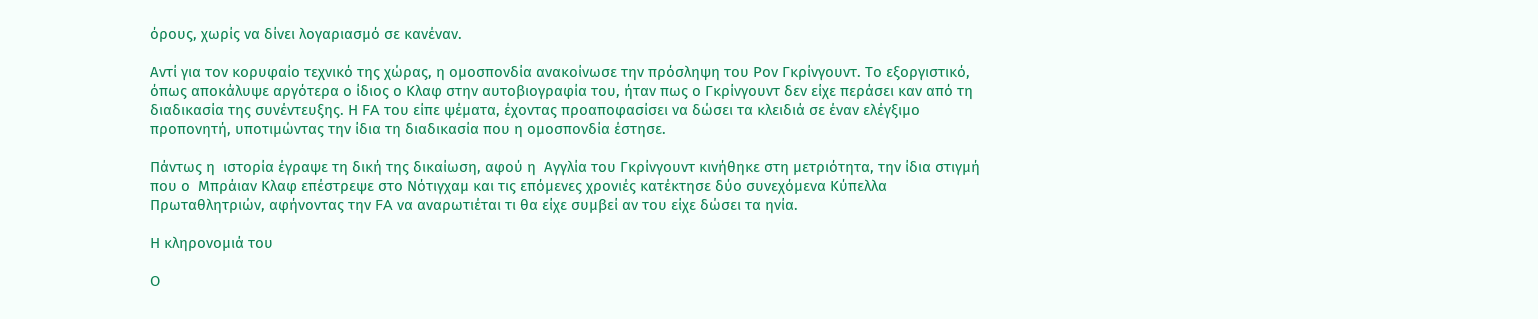όρους, χωρίς να δίνει λογαριασμό σε κανέναν.

Αντί για τον κορυφαίο τεχνικό της χώρας, η ομοσπονδία ανακοίνωσε την πρόσληψη του Ρον Γκρίνγουντ. Το εξοργιστικό, όπως αποκάλυψε αργότερα ο ίδιος ο Κλαφ στην αυτοβιογραφία του, ήταν πως ο Γκρίνγουντ δεν είχε περάσει καν από τη διαδικασία της συνέντευξης. Η FA του είπε ψέματα, έχοντας προαποφασίσει να δώσει τα κλειδιά σε έναν ελέγξιμο προπονητή, υποτιμώντας την ίδια τη διαδικασία που η ομοσπονδία έστησε.

Πάντως η  ιστορία έγραψε τη δική της δικαίωση, αφού η  Αγγλία του Γκρίνγουντ κινήθηκε στη μετριότητα, την ίδια στιγμή που ο  Μπράιαν Κλαφ επέστρεψε στο Νότιγχαμ και τις επόμενες χρονιές κατέκτησε δύο συνεχόμενα Κύπελλα Πρωταθλητριών, αφήνοντας την FA να αναρωτιέται τι θα είχε συμβεί αν του είχε δώσει τα ηνία.

Η κληρονομιά του

Ο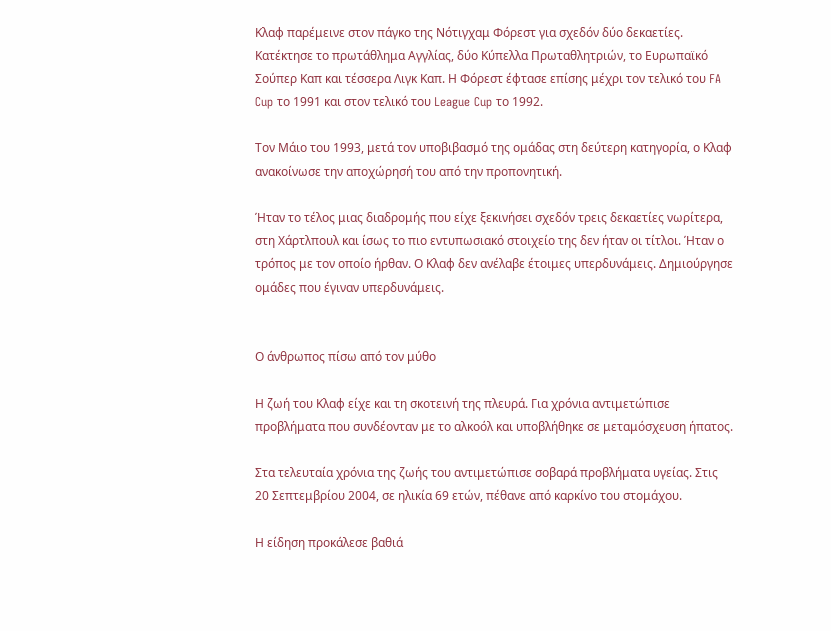Κλαφ παρέμεινε στον πάγκο της Νότιγχαμ Φόρεστ για σχεδόν δύο δεκαετίες. Κατέκτησε το πρωτάθλημα Αγγλίας, δύο Κύπελλα Πρωταθλητριών, το Ευρωπαϊκό Σούπερ Καπ και τέσσερα Λιγκ Καπ. Η Φόρεστ έφτασε επίσης μέχρι τον τελικό του FA Cup το 1991 και στον τελικό του League Cup το 1992.

Τον Μάιο του 1993, μετά τον υποβιβασμό της ομάδας στη δεύτερη κατηγορία, ο Κλαφ ανακοίνωσε την αποχώρησή του από την προπονητική.

Ήταν το τέλος μιας διαδρομής που είχε ξεκινήσει σχεδόν τρεις δεκαετίες νωρίτερα, στη Χάρτλπουλ και ίσως το πιο εντυπωσιακό στοιχείο της δεν ήταν οι τίτλοι. Ήταν ο τρόπος με τον οποίο ήρθαν. Ο Κλαφ δεν ανέλαβε έτοιμες υπερδυνάμεις. Δημιούργησε ομάδες που έγιναν υπερδυνάμεις.


Ο άνθρωπος πίσω από τον μύθο

Η ζωή του Κλαφ είχε και τη σκοτεινή της πλευρά. Για χρόνια αντιμετώπισε προβλήματα που συνδέονταν με το αλκοόλ και υποβλήθηκε σε μεταμόσχευση ήπατος.

Στα τελευταία χρόνια της ζωής του αντιμετώπισε σοβαρά προβλήματα υγείας. Στις 20 Σεπτεμβρίου 2004, σε ηλικία 69 ετών, πέθανε από καρκίνο του στομάχου.

Η είδηση προκάλεσε βαθιά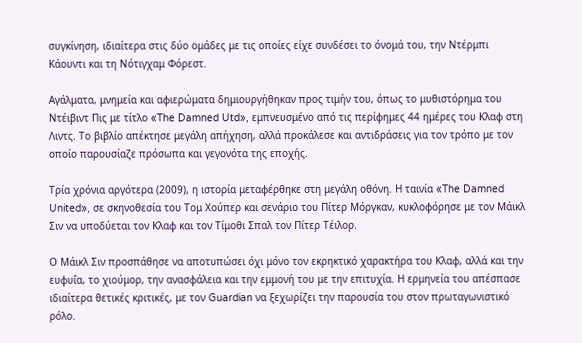συγκίνηση, ιδιαίτερα στις δύο ομάδες με τις οποίες είχε συνδέσει το όνομά του, την Ντέρμπι Κάουντι και τη Νότιγχαμ Φόρεστ.

Αγάλματα, μνημεία και αφιερώματα δημιουργήθηκαν προς τιμήν του, όπως το μυθιστόρημα του Ντέιβιντ Πις με τίτλο «The Damned Utd», εμπνευσμένο από τις περίφημες 44 ημέρες του Κλαφ στη Λιντς. Το βιβλίο απέκτησε μεγάλη απήχηση, αλλά προκάλεσε και αντιδράσεις για τον τρόπο με τον οποίο παρουσίαζε πρόσωπα και γεγονότα της εποχής.

Τρία χρόνια αργότερα (2009), η ιστορία μεταφέρθηκε στη μεγάλη οθόνη. Η ταινία «The Damned United», σε σκηνοθεσία του Τομ Χούπερ και σενάριο του Πίτερ Μόργκαν, κυκλοφόρησε με τον Μάικλ Σιν να υποδύεται τον Κλαφ και τον Τίμοθι Σπαλ τον Πίτερ Τέιλορ.

Ο Μάικλ Σιν προσπάθησε να αποτυπώσει όχι μόνο τον εκρηκτικό χαρακτήρα του Κλαφ, αλλά και την ευφυΐα, το χιούμορ, την ανασφάλεια και την εμμονή του με την επιτυχία. Η ερμηνεία του απέσπασε ιδιαίτερα θετικές κριτικές, με τον Guardian να ξεχωρίζει την παρουσία του στον πρωταγωνιστικό ρόλο.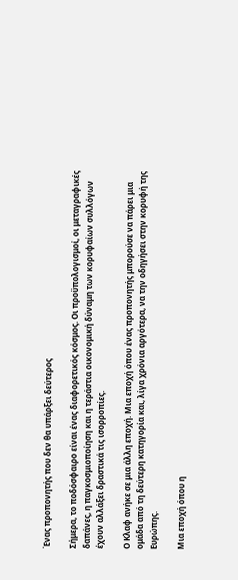Ένας προπονητής που δεν θα υπάρξει δεύτερος

Σήμερα, το ποδόσφαιρο είναι ένας διαφορετικός κόσμος. Οι προϋπολογισμοί, οι μεταγραφικές δαπάνες, η παγκοσμιοποίηση και η τεράστια οικονομική δύναμη των κορυφαίων συλλόγων έχουν αλλάξει δραστικά τις ισορροπίες.

Ο Κλαφ ανήκε σε μια άλλη εποχή. Μια εποχή όπου ένας προπονητής μπορούσε να πάρει μια ομάδα από τη δεύτερη κατηγορία και, λίγα χρόνια αργότερα, να την οδηγήσει στην κορυφή της Ευρώπης.

Μια εποχή όπου η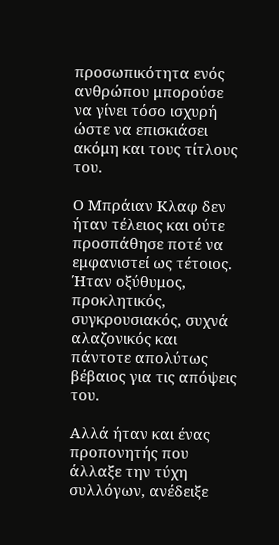προσωπικότητα ενός ανθρώπου μπορούσε να γίνει τόσο ισχυρή ώστε να επισκιάσει ακόμη και τους τίτλους του.

Ο Μπράιαν Κλαφ δεν ήταν τέλειος και ούτε προσπάθησε ποτέ να εμφανιστεί ως τέτοιος. Ήταν οξύθυμος, προκλητικός, συγκρουσιακός, συχνά αλαζονικός και πάντοτε απολύτως βέβαιος για τις απόψεις του.

Αλλά ήταν και ένας προπονητής που άλλαξε την τύχη συλλόγων, ανέδειξε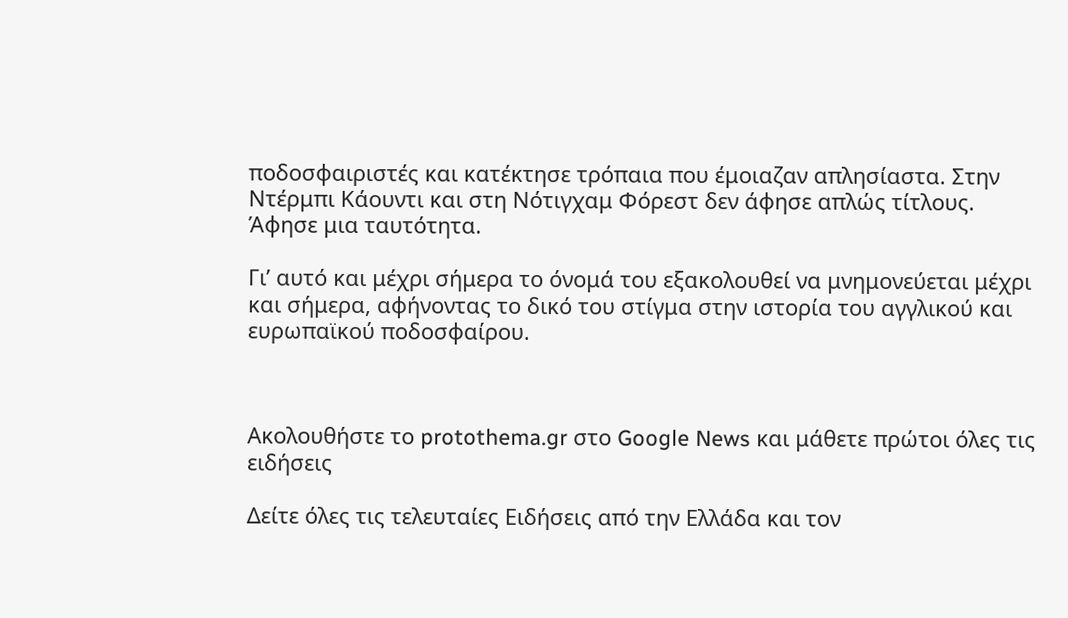ποδοσφαιριστές και κατέκτησε τρόπαια που έμοιαζαν απλησίαστα. Στην Ντέρμπι Κάουντι και στη Νότιγχαμ Φόρεστ δεν άφησε απλώς τίτλους. Άφησε μια ταυτότητα.

Γι’ αυτό και μέχρι σήμερα το όνομά του εξακολουθεί να μνημονεύεται μέχρι και σήμερα, αφήνοντας το δικό του στίγμα στην ιστορία του αγγλικού και ευρωπαϊκού ποδοσφαίρου.



Ακολουθήστε το protothema.gr στο Google News και μάθετε πρώτοι όλες τις ειδήσεις

Δείτε όλες τις τελευταίες Ειδήσεις από την Ελλάδα και τον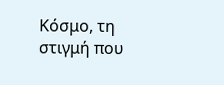Κόσμο, τη στιγμή που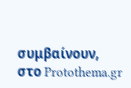συμβαίνουν, στο Protothema.gr